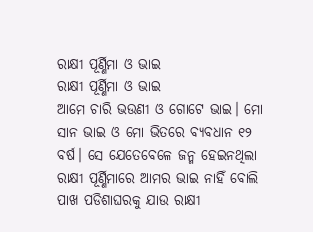ରାକ୍ଷୀ ପୂର୍ଣ୍ଣିମା ଓ ଭାଇ
ରାକ୍ଷୀ ପୂର୍ଣ୍ଣିମା ଓ ଭାଇ
ଆମେ ଚାରି ଭଉଣୀ ଓ ଗୋଟେ ଭାଇ। ମୋ ସାନ ଭାଇ ଓ ମୋ ଭିତରେ ବ୍ୟବଧାନ ୧୨ ବର୍ଷ। ସେ ଯେତେବେଳେ ଜନ୍ମ ହେଇନଥିଲା ରାକ୍ଷୀ ପୂର୍ଣ୍ଣିମାରେ ଆମର ଭାଇ ନାହିଁ ବୋଲି ପାଖ ପଡିଶାଘରକୁ ଯାଉ ରାକ୍ଷୀ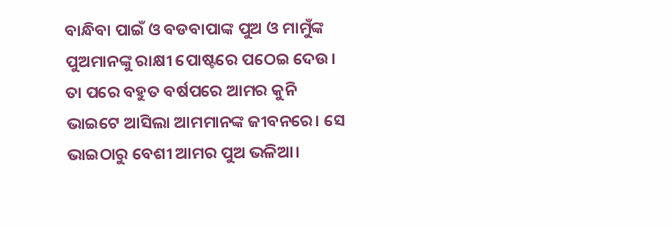ବାନ୍ଧିବା ପାଇଁ ଓ ବଡବାପାଙ୍କ ପୁଅ ଓ ମାମୁଁଙ୍କ ପୁଅମାନଙ୍କୁ ରାକ୍ଷୀ ପୋଷ୍ଟରେ ପଠେଇ ଦେଉ। ତା ପରେ ବହୁତ ବର୍ଷପରେ ଆମର କୁନି ଭାଇଟେ ଆସିଲା ଆମମାନଙ୍କ ଜୀବନରେ। ସେ ଭାଇଠାରୁ ବେଶୀ ଆମର ପୁଅ ଭଳିଆ।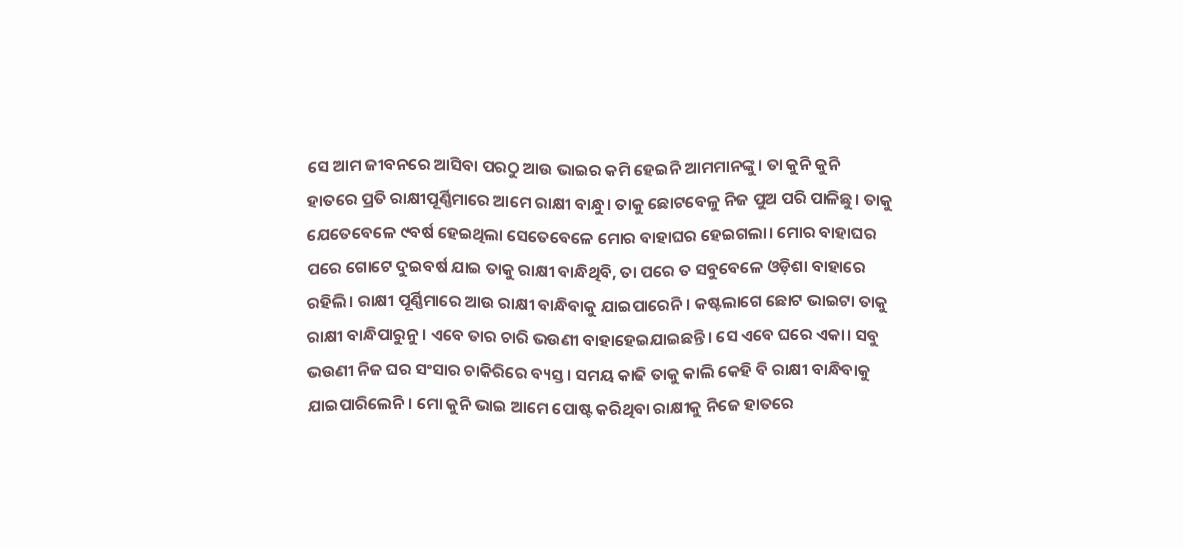ସେ ଆମ ଜୀବନରେ ଆସିବା ପରଠୁ ଆଉ ଭାଇର କମି ହେଇନି ଆମମାନଙ୍କୁ। ତା କୁନି କୁନି ହାତରେ ପ୍ରତି ରାକ୍ଷୀପୂର୍ଣ୍ଣିମାରେ ଆମେ ରାକ୍ଷୀ ବାନ୍ଧୁ। ତାକୁ ଛୋଟବେଳୁ ନିଜ ପୁଅ ପରି ପାଳିଛୁ। ତାକୁ ଯେତେବେଳେ ୯ବର୍ଷ ହେଇଥିଲା ସେତେବେଳେ ମୋର ବାହାଘର ହେଇଗଲା। ମୋର ବାହାଘର ପରେ ଗୋଟେ ଦୁଇବର୍ଷ ଯାଇ ତାକୁ ରାକ୍ଷୀ ବାନ୍ଧିଥିବି, ତା ପରେ ତ ସବୁବେଳେ ଓଡ଼ିଶା ବାହାରେ ରହିଲି। ରାକ୍ଷୀ ପୂର୍ଣ୍ଣିମାରେ ଆଉ ରାକ୍ଷୀ ବାନ୍ଧିବାକୁ ଯାଇପାରେନି। କଷ୍ଟଲାଗେ ଛୋଟ ଭାଇଟା ତାକୁ ରାକ୍ଷୀ ବାନ୍ଧିପାରୁନୁ। ଏବେ ତାର ଚାରି ଭଉଣୀ ବାହାହେଇଯାଇଛନ୍ତି। ସେ ଏବେ ଘରେ ଏକା। ସବୁ ଭଉଣୀ ନିଜ ଘର ସଂସାର ଚାକିରିରେ ବ୍ୟସ୍ତ । ସମୟ କାଢି ତାକୁ କାଲି କେହି ବି ରାକ୍ଷୀ ବାନ୍ଧିବାକୁ ଯାଇପାରିଲେନି। ମୋ କୁନି ଭାଇ ଆମେ ପୋଷ୍ଟ କରିଥିବା ରାକ୍ଷୀକୁ ନିଜେ ହାତରେ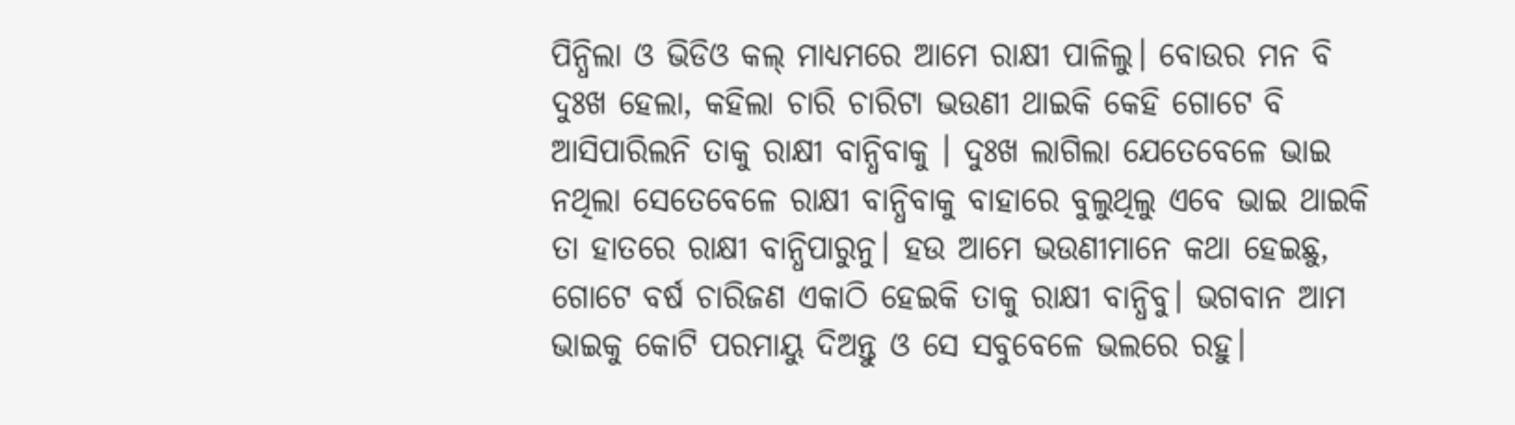ପିନ୍ଧିଲା ଓ ଭିଡିଓ କଲ୍ ମାଧ୍ୟମରେ ଆମେ ରାକ୍ଷୀ ପାଳିଲୁ। ବୋଉର ମନ ବି ଦୁଃଖ ହେଲା, କହିଲା ଚାରି ଚାରିଟା ଭଉଣୀ ଥାଇକି କେହି ଗୋଟେ ବି ଆସିପାରିଲନି ତାକୁ ରାକ୍ଷୀ ବାନ୍ଧିବାକୁ । ଦୁଃଖ ଲାଗିଲା ଯେତେବେଳେ ଭାଇ ନଥିଲା ସେତେବେଳେ ରାକ୍ଷୀ ବାନ୍ଧିବାକୁ ବାହାରେ ବୁଲୁଥିଲୁ ଏବେ ଭାଇ ଥାଇକି ତା ହାତରେ ରାକ୍ଷୀ ବାନ୍ଧିପାରୁନୁ। ହଉ ଆମେ ଭଉଣୀମାନେ କଥା ହେଇଛୁ, ଗୋଟେ ବର୍ଷ ଚାରିଜଣ ଏକାଠି ହେଇକି ତାକୁ ରାକ୍ଷୀ ବାନ୍ଧିବୁ। ଭଗବାନ ଆମ ଭାଇକୁ କୋଟି ପରମାୟୁ ଦିଅନ୍ତୁ ଓ ସେ ସବୁବେଳେ ଭଲରେ ରହୁ।